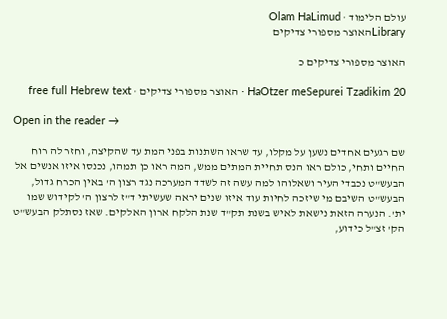עולם הלימוד · Olam HaLimud
Libraryהאוצר מספורי צדיקים

האוצר מספורי צדיקים כ

HaOtzer meSepurei Tzadikim 20 · האוצר מספורי צדיקים · free full Hebrew text

Open in the reader →

שם רגעים אחדים נשען על מקלו, עד שראו השתנות בפני המת עד שהקיצה, וחזר לה רוח החיים ותחי, כולם ראו הנס תחיית המתים ממש, המה ראו כן תמהו, נכנסו איזו אנשים אל הבעש"ט נכבדי העיר ושאלוהו למה עשה זה לשדד המערכה נגד רצון ה' באין הכרח גדול, הבעש"ט השיבם מי שיזכה לחיות עוד איזו שנים יראה שעשיתי ד"ז לרצון ה' לקידוש שמו ית'. הנערה הזאת נישאת לאיש בשנת תק"ד שנת הלקח ארון האלקים. שאז נסתלק הבעש"ט הק' זצ"ל כידוע,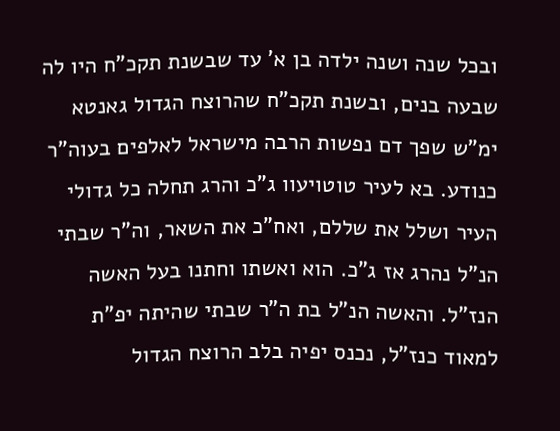ובכל שנה ושנה ילדה בן א' עד שבשנת תקכ"ח היו לה שבעה בנים, ובשנת תקכ"ח שהרוצח הגדול גאנטא ימ"ש שפך דם נפשות הרבה מישראל לאלפים בעוה"ר כנודע. בא לעיר טוטויעוו ג"כ והרג תחלה כל גדולי העיר ושלל את שללם, ואח"כ את השאר, וה"ר שבתי הנ"ל נהרג אז ג"כ. הוא ואשתו וחתנו בעל האשה הנז"ל. והאשה הנ"ל בת ה"ר שבתי שהיתה יפ"ת למאוד כנז"ל, נכנס יפיה בלב הרוצח הגדול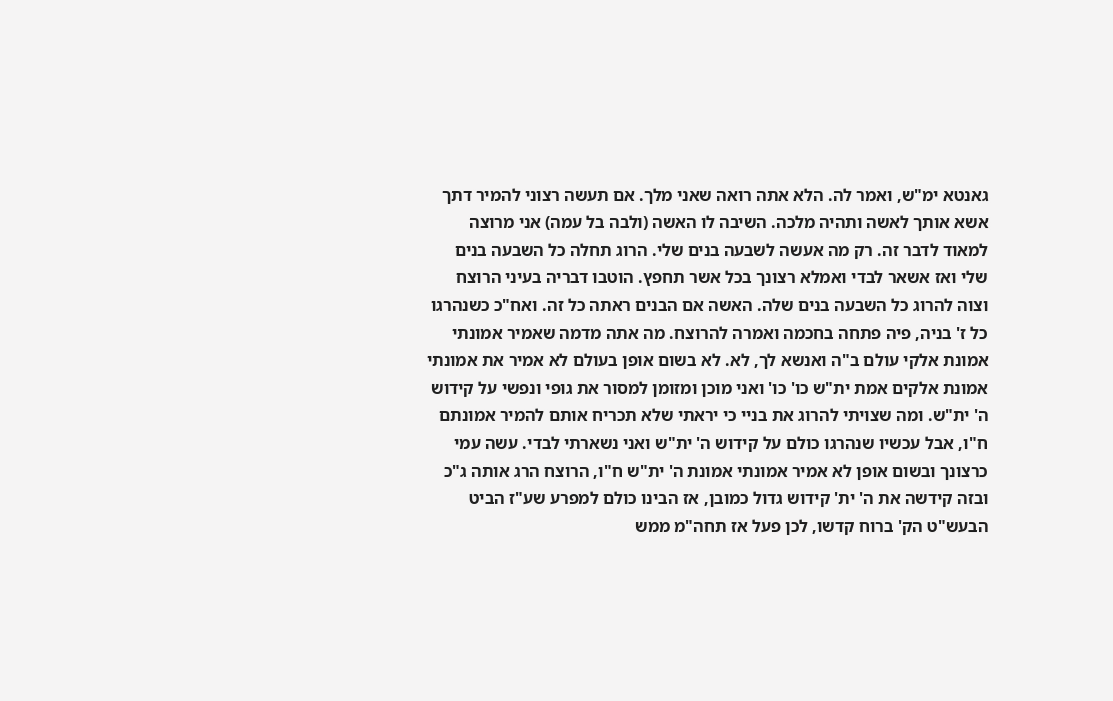גאנטא ימ"ש, ואמר לה. הלא אתה רואה שאני מלך. אם תעשה רצוני להמיר דתך אשא אותך לאשה ותהיה מלכה. השיבה לו האשה (ולבה בל עמה) אני מרוצה למאוד לדבר זה. רק מה אעשה לשבעה בנים שלי. הרוג תחלה כל השבעה בנים שלי ואז אשאר לבדי ואמלא רצונך בכל אשר תחפץ. הוטבו דבריה בעיני הרוצח וצוה להרוג כל השבעה בנים שלה. האשה אם הבנים ראתה כל זה. ואח"כ כשנהרגו כל ז' בניה, פיה פתחה בחכמה ואמרה להרוצח. מה אתה מדמה שאמיר אמונתי אמונת אלקי עולם ב"ה ואנשא לך, לא. לא בשום אופן בעולם לא אמיר את אמונתי אמונת אלקים אמת ית"ש כו' כו' ואני מוכן ומזומן למסור את גופי ונפשי על קידוש ה' ית"ש. ומה שצויתי להרוג את בניי כי יראתי שלא תכריח אותם להמיר אמונתם ח"ו, אבל עכשיו שנהרגו כולם על קידוש ה' ית"ש ואני נשארתי לבדי. עשה עמי כרצונך ובשום אופן לא אמיר אמונתי אמונת ה' ית"ש ח"ו, הרוצח הרג אותה ג"כ ובזה קידשה את ה' ית' קידוש גדול כמובן, אז הבינו כולם למפרע שע"ז הביט הבעש"ט הק' ברוח קדשו, לכן פעל אז תחה"מ ממש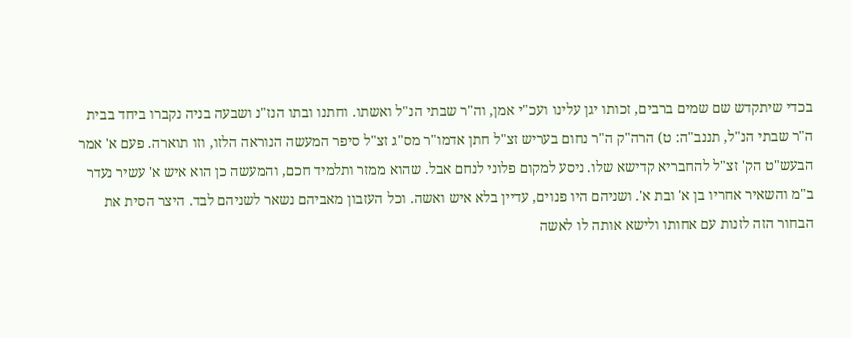בכדי שיתקדש שם שמים ברבים, זכותו יגן עלינו ועכ"י אמן, וה"ר שבתי הנ"ל ואשתו. וחתנו ובתו הנז"נ ושבעה בניה נקברו ביחד בבית ה"ר שבתי הנ"ל, תננב"ה: ט) הרה"ק ה"ר נחום בעריש זצ"ל חתן אדמו"ר מס"ג זצ"ל סיפר המעשה הנוראה הלזו, וזו תוארה. פעם א' אמר הבעש"ט הק' זצ"ל להחבריא קדישא שלו. ניסע למקום פלוני לנחם אבל. שהוא ממזר ותלמיד חכם, והמעשה כן הוא איש א' עשיר נעדר ב"מ והשאיר אחריו בן א' ובת א'. ושניהם היו פנוים, עדיין בלא איש ואשה. וכל העזבון מאביהם נשאר לשניהם לבד. היצר הסית את הבחור הזה לזנות עם אחותו ולישא אותה לו לאשה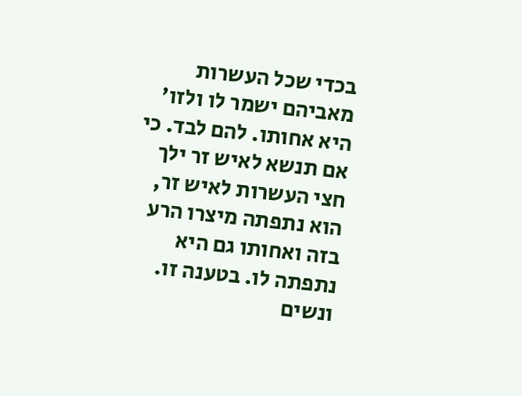בכדי שכל העשרות מאביהם ישמר לו ולזו' היא אחותו. להם לבד. כי אם תנשא לאיש זר ילך חצי העשרות לאיש זר, הוא נתפתה מיצרו הרע בזה ואחותו גם היא נתפתה לו. בטענה זו. ונשים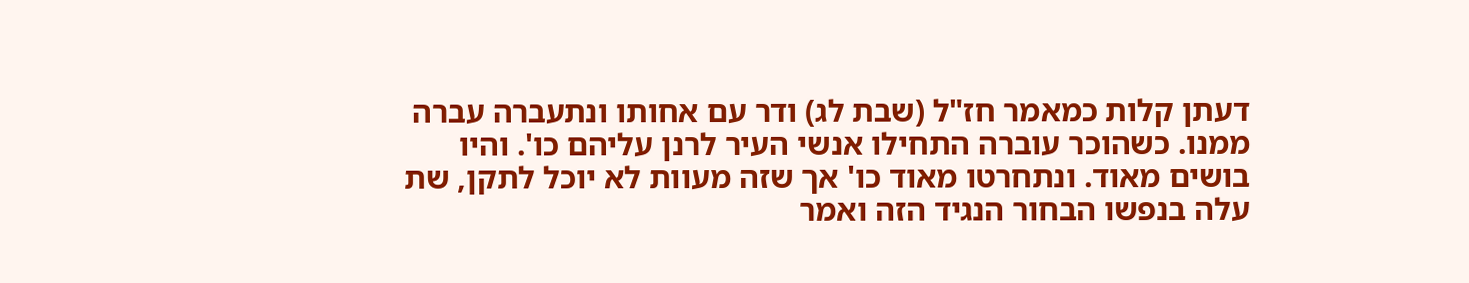דעתן קלות כמאמר חז"ל (שבת לג) ודר עם אחותו ונתעברה עברה ממנו. כשהוכר עוברה התחילו אנשי העיר לרנן עליהם כו'. והיו בושים מאוד. ונתחרטו מאוד כו' אך שזה מעוות לא יוכל לתקן, שת עלה בנפשו הבחור הנגיד הזה ואמר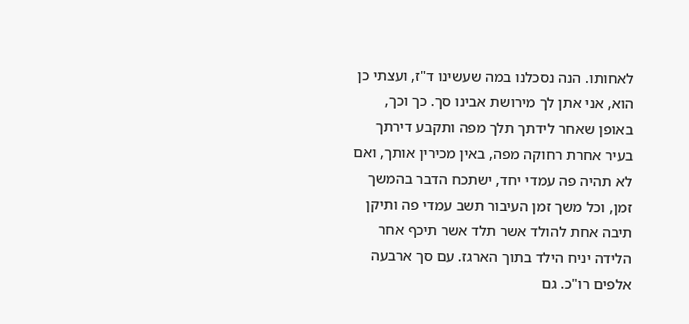לאחותו. הנה נסכלנו במה שעשינו ד"ז, ועצתי כן הוא, אני אתן לך מירושת אבינו סך. כך וכך, באופן שאחר לידתך תלך מפה ותקבע דירתך בעיר אחרת רחוקה מפה, באין מכירין אותך, ואם לא תהיה פה עמדי יחד, ישתכח הדבר בהמשך זמן, וכל משך זמן העיבור תשב עמדי פה ותיקן תיבה אחת להולד אשר תלד אשר תיכף אחר הלידה יניח הילד בתוך הארגז. עם סך ארבעה אלפים רו"כ. גם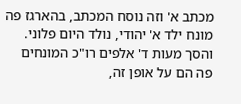מכתב א' וזה נוסח המכתב, בהארגז פה מונח ילד א' יהודי, נולד היום פלוני. והסך מעות ד' אלפים רו"כ המונחים פה הם על אופן זה,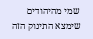שמי מהיהודים שימצא התינוק הזה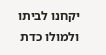יקחנו לביתו ולמולו כדת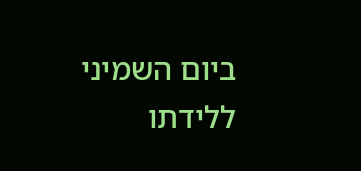ביום השמיני ללידתו